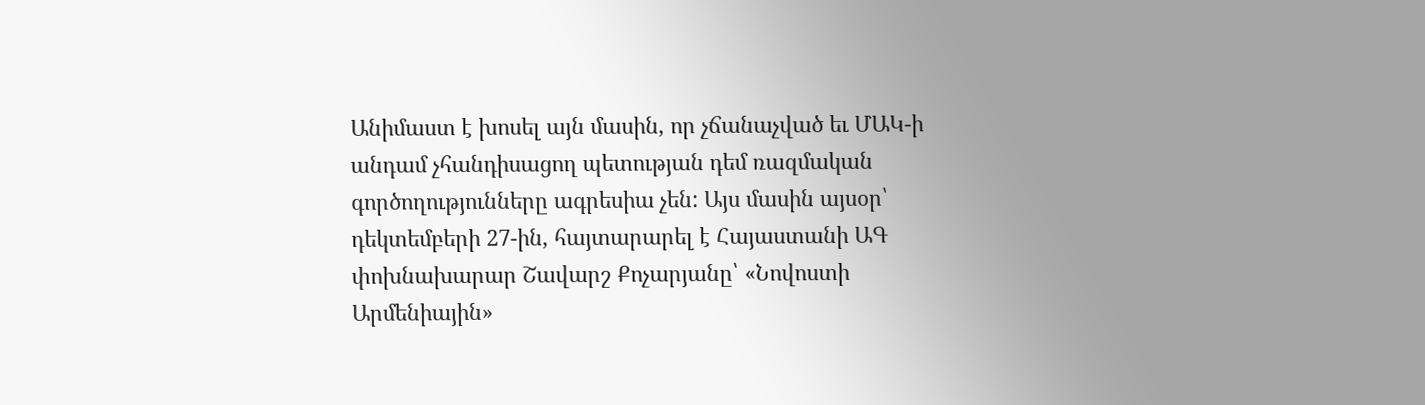Անիմաստ է խոսել այն մասին, որ չճանաչված եւ ՄԱԿ-ի անդամ չհանդիսացող պետության դեմ ռազմական գործողությունները ագրեսիա չեն: Այս մասին այսօր՝ դեկտեմբերի 27-ին, հայտարարել է Հայաստանի ԱԳ փոխնախարար Շավարշ Քոչարյանը՝ «Նովոստի Արմենիային»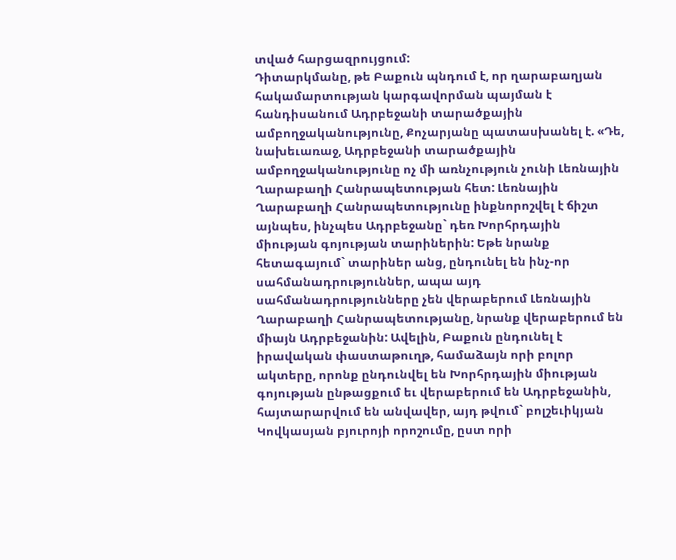տված հարցազրույցում:
Դիտարկմանը, թե Բաքուն պնդում է, որ ղարաբաղյան հակամարտության կարգավորման պայման է հանդիսանում Ադրբեջանի տարածքային ամբողջականությունը, Քոչարյանը պատասխանել է. «Դե, նախեւառաջ, Ադրբեջանի տարածքային ամբողջականությունը ոչ մի առնչություն չունի Լեռնային Ղարաբաղի Հանրապետության հետ: Լեռնային Ղարաբաղի Հանրապետությունը ինքնորոշվել է ճիշտ այնպես, ինչպես Ադրբեջանը` դեռ Խորհրդային միության գոյության տարիներին: Եթե նրանք հետագայում` տարիներ անց, ընդունել են ինչ-որ սահմանադրություններ, ապա այդ սահմանադրությունները չեն վերաբերում Լեռնային Ղարաբաղի Հանրապետությանը, նրանք վերաբերում են միայն Ադրբեջանին: Ավելին, Բաքուն ընդունել է իրավական փաստաթուղթ, համաձայն որի բոլոր ակտերը, որոնք ընդունվել են Խորհրդային միության գոյության ընթացքում եւ վերաբերում են Ադրբեջանին, հայտարարվում են անվավեր, այդ թվում` բոլշեւիկյան Կովկասյան բյուրոյի որոշումը, ըստ որի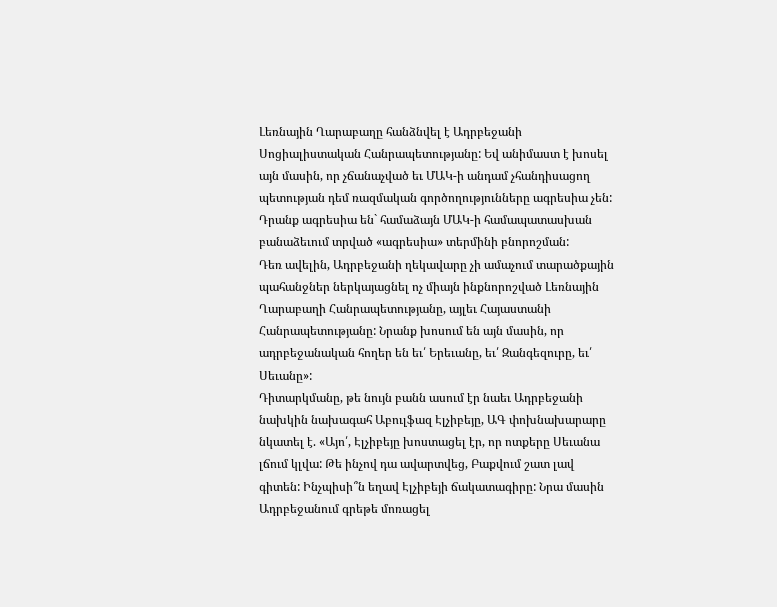Լեռնային Ղարաբաղը հանձնվել է Ադրբեջանի Սոցիալիստական Հանրապետությանը: Եվ անիմաստ է խոսել այն մասին, որ չճանաչված եւ ՄԱԿ-ի անդամ չհանդիսացող պետության դեմ ռազմական գործողությունները ագրեսիա չեն: Դրանք ագրեսիա են` համաձայն ՄԱԿ-ի համապատասխան բանաձեւում տրված «ագրեսիա» տերմինի բնորոշման:
Դեռ ավելին, Ադրբեջանի ղեկավարը չի ամաչում տարածքային պահանջներ ներկայացնել ոչ միայն ինքնորոշված Լեռնային Ղարաբաղի Հանրապետությանը, այլեւ Հայաստանի Հանրապետությանը: Նրանք խոսում են այն մասին, որ ադրբեջանական հողեր են եւ՛ Երեւանը, եւ՛ Զանգեզուրը, եւ՛ Սեւանը»:
Դիտարկմանը, թե նույն բանն ասում էր նաեւ Ադրբեջանի նախկին նախագահ Աբուլֆազ Էլչիբեյը, ԱԳ փոխնախարարը նկատել է. «Այո՛, Էլչիբեյը խոստացել էր, որ ոտքերը Սեւանա լճում կլվա: Թե ինչով դա ավարտվեց, Բաքվում շատ լավ գիտեն: Ինչպիսի՞ն եղավ Էլչիբեյի ճակատագիրը: Նրա մասին Ադրբեջանում գրեթե մոռացել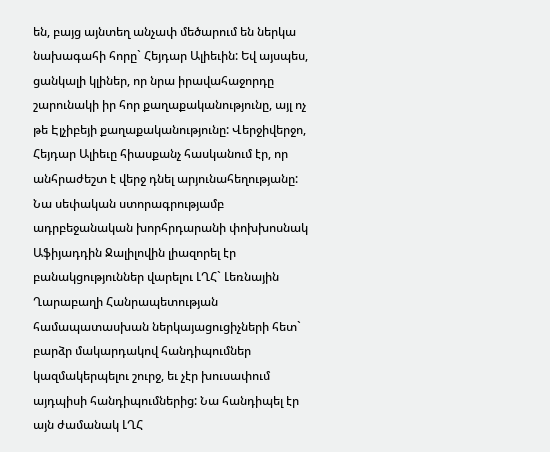են, բայց այնտեղ անչափ մեծարում են ներկա նախագահի հորը` Հեյդար Ալիեւին: Եվ այսպես, ցանկալի կլիներ, որ նրա իրավահաջորդը շարունակի իր հոր քաղաքականությունը, այլ ոչ թե Էլչիբեյի քաղաքականությունը: Վերջիվերջո, Հեյդար Ալիեւը հիասքանչ հասկանում էր, որ անհրաժեշտ է վերջ դնել արյունահեղությանը: Նա սեփական ստորագրությամբ ադրբեջանական խորհրդարանի փոխխոսնակ Աֆիյադդին Ջալիլովին լիազորել էր բանակցություններ վարելու ԼՂՀ` Լեռնային Ղարաբաղի Հանրապետության համապատասխան ներկայացուցիչների հետ` բարձր մակարդակով հանդիպումներ կազմակերպելու շուրջ, եւ չէր խուսափում այդպիսի հանդիպումներից: Նա հանդիպել էր այն ժամանակ ԼՂՀ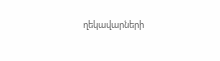ղեկավարների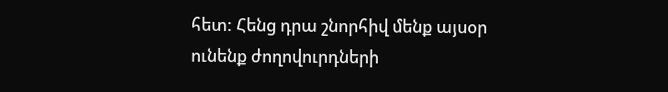հետ: Հենց դրա շնորհիվ մենք այսօր ունենք ժողովուրդների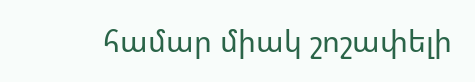համար միակ շոշափելի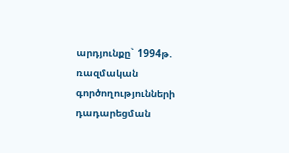արդյունքը` 1994թ. ռազմական գործողությունների դադարեցման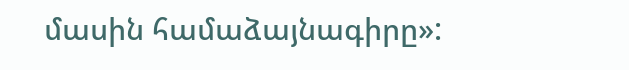մասին համաձայնագիրը»: